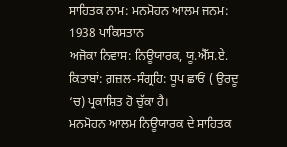ਸਾਹਿਤਕ ਨਾਮ: ਮਨਮੋਹਨ ਆਲਮ ਜਨਮ: 1938 ਪਾਕਿਸਤਾਨ
ਅਜੋਕਾ ਨਿਵਾਸ: ਨਿਊਯਾਰਕ, ਯੂ.ਐੱਸ.ਏ.
ਕਿਤਾਬਾਂ: ਗ਼ਜ਼ਲ-ਸੰਗ੍ਰਹਿ: ਧੂਪ ਛਾਓਂ ( ਉਰਦੂ ‘ਚ) ਪ੍ਰਕਾਸ਼ਿਤ ਹੋ ਚੁੱਕਾ ਹੈ।
ਮਨਮੋਹਨ ਆਲਮ ਨਿਊਯਾਰਕ ਦੇ ਸਾਹਿਤਕ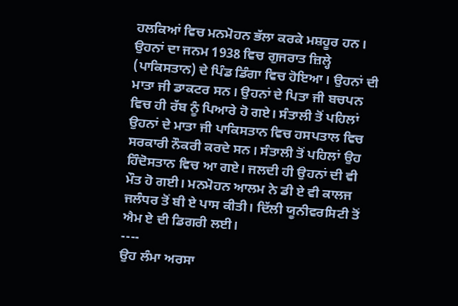ਹਲਕਿਆਂ ਵਿਚ ਮਨਮੋਹਨ ਭੱਲਾ ਕਰਕੇ ਮਸ਼ਹੂਰ ਹਨ। ਉਹਨਾਂ ਦਾ ਜਨਮ 1938 ਵਿਚ ਗੁਜਰਾਤ ਜ਼ਿਲ੍ਹੇ (ਪਾਕਿਸਤਾਨ) ਦੇ ਪਿੰਡ ਡਿੰਗਾ ਵਿਚ ਹੋਇਆ। ਉਹਨਾਂ ਦੀ ਮਾਤਾ ਜੀ ਡਾਕਟਰ ਸਨ। ਉਹਨਾਂ ਦੇ ਪਿਤਾ ਜੀ ਬਚਪਨ ਵਿਚ ਹੀ ਰੱਬ ਨੂੰ ਪਿਆਰੇ ਹੋ ਗਏ। ਸੰਤਾਲੀ ਤੋਂ ਪਹਿਲਾਂ ਉਹਨਾਂ ਦੇ ਮਾਤਾ ਜੀ ਪਾਕਿਸਤਾਨ ਵਿਚ ਹਸਪਤਾਲ ਵਿਚ ਸਰਕਾਰੀ ਨੌਕਰੀ ਕਰਦੇ ਸਨ। ਸੰਤਾਲੀ ਤੋਂ ਪਹਿਲਾਂ ਉਹ ਹਿੰਦੋਸਤਾਨ ਵਿਚ ਆ ਗਏ। ਜਲਦੀ ਹੀ ਉਹਨਾਂ ਦੀ ਵੀ ਮੌਤ ਹੋ ਗਈ। ਮਨਮੋਹਨ ਆਲਮ ਨੇ ਡੀ ਏ ਵੀ ਕਾਲਜ ਜਲੰਧਰ ਤੋਂ ਬੀ ਏ ਪਾਸ ਕੀਤੀ। ਦਿੱਲੀ ਯੂਨੀਵਰਸਿਟੀ ਤੋਂ ਐਮ ਏ ਦੀ ਡਿਗਰੀ ਲਈ।
----
ਉਹ ਲੰਮਾ ਅਰਸਾ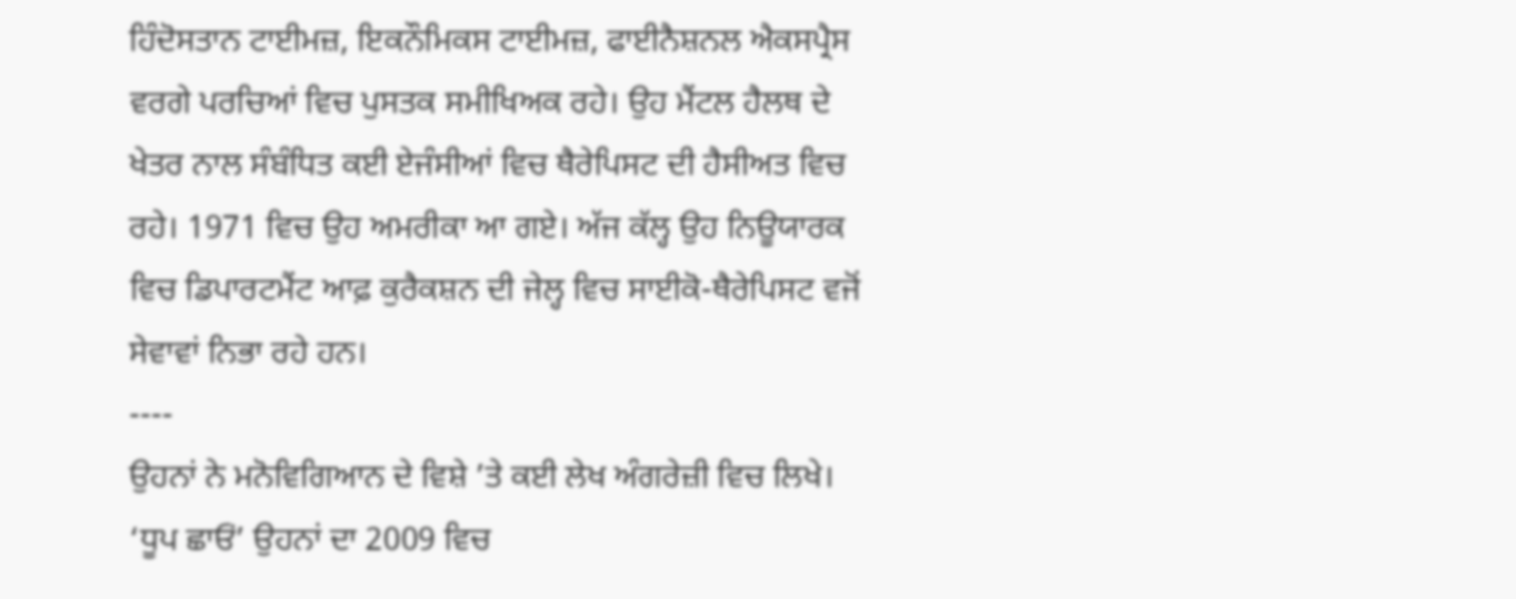ਹਿੰਦੋਸਤਾਨ ਟਾਈਮਜ਼, ਇਕਨੌਮਿਕਸ ਟਾਈਮਜ਼, ਫਾਈਨੈਸ਼ਨਲ ਐਕਸਪ੍ਰੈਸ ਵਰਗੇ ਪਰਚਿਆਂ ਵਿਚ ਪੁਸਤਕ ਸਮੀਖਿਅਕ ਰਹੇ। ਉਹ ਮੈਂਟਲ ਹੈਲਥ ਦੇ ਖੇਤਰ ਨਾਲ ਸੰਬੰਧਿਤ ਕਈ ਏਜੰਸੀਆਂ ਵਿਚ ਥੈਰੇਪਿਸਟ ਦੀ ਹੈਸੀਅਤ ਵਿਚ ਰਹੇ। 1971 ਵਿਚ ਉਹ ਅਮਰੀਕਾ ਆ ਗਏ। ਅੱਜ ਕੱਲ੍ਹ ਉਹ ਨਿਊਯਾਰਕ ਵਿਚ ਡਿਪਾਰਟਮੈਂਟ ਆਫ਼ ਕੁਰੈਕਸ਼ਨ ਦੀ ਜੇਲ੍ਹ ਵਿਚ ਸਾਈਕੋ-ਥੈਰੇਪਿਸਟ ਵਜੋਂ ਸੇਵਾਵਾਂ ਨਿਭਾ ਰਹੇ ਹਨ।
----
ਉਹਨਾਂ ਨੇ ਮਨੋਵਿਗਿਆਨ ਦੇ ਵਿਸ਼ੇ ’ਤੇ ਕਈ ਲੇਖ ਅੰਗਰੇਜ਼ੀ ਵਿਚ ਲਿਖੇ। ‘ਧੂਪ ਛਾਓਂ’ ਉਹਨਾਂ ਦਾ 2009 ਵਿਚ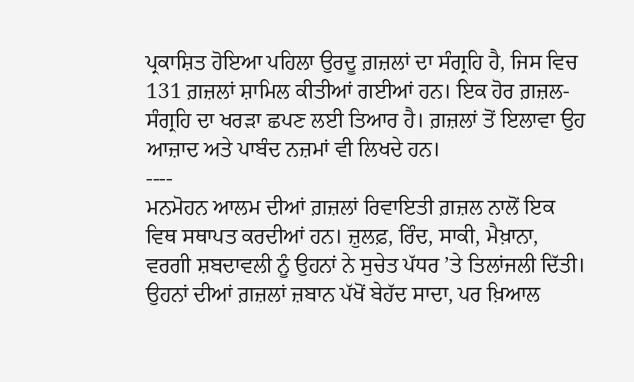ਪ੍ਰਕਾਸ਼ਿਤ ਹੋਇਆ ਪਹਿਲਾ ਉਰਦੂ ਗ਼ਜ਼ਲਾਂ ਦਾ ਸੰਗ੍ਰਹਿ ਹੈ, ਜਿਸ ਵਿਚ 131 ਗ਼ਜ਼ਲਾਂ ਸ਼ਾਮਿਲ ਕੀਤੀਆਂ ਗਈਆਂ ਹਨ। ਇਕ ਹੋਰ ਗ਼ਜ਼ਲ-ਸੰਗ੍ਰਹਿ ਦਾ ਖਰੜਾ ਛਪਣ ਲਈ ਤਿਆਰ ਹੈ। ਗ਼ਜ਼ਲਾਂ ਤੋਂ ਇਲਾਵਾ ਉਹ ਆਜ਼ਾਦ ਅਤੇ ਪਾਬੰਦ ਨਜ਼ਮਾਂ ਵੀ ਲਿਖਦੇ ਹਨ।
----
ਮਨਮੋਹਨ ਆਲਮ ਦੀਆਂ ਗ਼ਜ਼ਲਾਂ ਰਿਵਾਇਤੀ ਗ਼ਜ਼ਲ ਨਾਲੋਂ ਇਕ ਵਿਥ ਸਥਾਪਤ ਕਰਦੀਆਂ ਹਨ। ਜ਼ੁਲਫ਼, ਰਿੰਦ, ਸਾਕੀ, ਮੈਖ਼ਾਨਾ, ਵਰਗੀ ਸ਼ਬਦਾਵਲੀ ਨੂੰ ਉਹਨਾਂ ਨੇ ਸੁਚੇਤ ਪੱਧਰ ’ਤੇ ਤਿਲਾਂਜਲੀ ਦਿੱਤੀ। ਉਹਨਾਂ ਦੀਆਂ ਗ਼ਜ਼ਲਾਂ ਜ਼ਬਾਨ ਪੱਖੋਂ ਬੇਹੱਦ ਸਾਦਾ, ਪਰ ਖ਼ਿਆਲ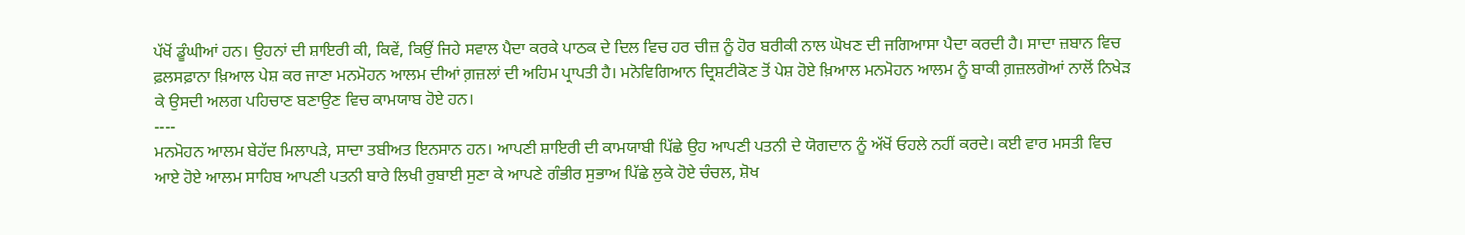ਪੱਖੋਂ ਡੂੰਘੀਆਂ ਹਨ। ਉਹਨਾਂ ਦੀ ਸ਼ਾਇਰੀ ਕੀ, ਕਿਵੇਂ, ਕਿਉਂ ਜਿਹੇ ਸਵਾਲ ਪੈਦਾ ਕਰਕੇ ਪਾਠਕ ਦੇ ਦਿਲ ਵਿਚ ਹਰ ਚੀਜ਼ ਨੂੰ ਹੋਰ ਬਰੀਕੀ ਨਾਲ ਘੋਖਣ ਦੀ ਜਗਿਆਸਾ ਪੈਦਾ ਕਰਦੀ ਹੈ। ਸਾਦਾ ਜ਼ਬਾਨ ਵਿਚ ਫ਼ਲਸਫ਼ਾਨਾ ਖ਼ਿਆਲ ਪੇਸ਼ ਕਰ ਜਾਣਾ ਮਨਮੋਹਨ ਆਲਮ ਦੀਆਂ ਗ਼ਜ਼ਲਾਂ ਦੀ ਅਹਿਮ ਪ੍ਰਾਪਤੀ ਹੈ। ਮਨੋਵਿਗਿਆਨ ਦ੍ਰਿਸ਼ਟੀਕੋਣ ਤੋਂ ਪੇਸ਼ ਹੋਏ ਖ਼ਿਆਲ ਮਨਮੋਹਨ ਆਲਮ ਨੂੰ ਬਾਕੀ ਗ਼ਜ਼ਲਗੋਆਂ ਨਾਲੋਂ ਨਿਖੇੜ ਕੇ ਉਸਦੀ ਅਲਗ ਪਹਿਚਾਣ ਬਣਾਉਣ ਵਿਚ ਕਾਮਯਾਬ ਹੋਏ ਹਨ।
----
ਮਨਮੋਹਨ ਆਲਮ ਬੇਹੱਦ ਮਿਲਾਪੜੇ, ਸਾਦਾ ਤਬੀਅਤ ਇਨਸਾਨ ਹਨ। ਆਪਣੀ ਸ਼ਾਇਰੀ ਦੀ ਕਾਮਯਾਬੀ ਪਿੱਛੇ ਉਹ ਆਪਣੀ ਪਤਨੀ ਦੇ ਯੋਗਦਾਨ ਨੂੰ ਅੱਖੋਂ ਓਹਲੇ ਨਹੀਂ ਕਰਦੇ। ਕਈ ਵਾਰ ਮਸਤੀ ਵਿਚ ਆਏ ਹੋਏ ਆਲਮ ਸਾਹਿਬ ਆਪਣੀ ਪਤਨੀ ਬਾਰੇ ਲਿਖੀ ਰੁਬਾਈ ਸੁਣਾ ਕੇ ਆਪਣੇ ਗੰਭੀਰ ਸੁਭਾਅ ਪਿੱਛੇ ਲੁਕੇ ਹੋਏ ਚੰਚਲ, ਸ਼ੋਖ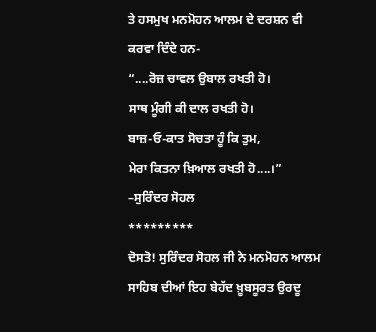ਤੇ ਹਸਮੁਖ ਮਨਮੋਹਨ ਆਲਮ ਦੇ ਦਰਸ਼ਨ ਵੀ ਕਰਵਾ ਦਿੰਦੇ ਹਨ-
“....ਰੋਜ਼ ਚਾਵਲ ਉਬਾਲ ਰਖਤੀ ਹੋ।
ਸਾਥ ਮੂੰਗੀ ਕੀ ਦਾਲ ਰਖਤੀ ਹੋ।
ਬਾਜ਼-ਓ-ਕਾਤ ਸੋਚਤਾ ਹੂੰ ਕਿ ਤੁਮ,
ਮੇਰਾ ਕਿਤਨਾ ਖ਼ਿਆਲ ਰਖਤੀ ਹੋ....।”
–ਸੁਰਿੰਦਰ ਸੋਹਲ
*********
ਦੋਸਤੋ! ਸੁਰਿੰਦਰ ਸੋਹਲ ਜੀ ਨੇ ਮਨਮੋਹਨ ਆਲਮ ਸਾਹਿਬ ਦੀਆਂ ਇਹ ਬੇਹੱਦ ਖ਼ੂਬਸੂਰਤ ਉਰਦੂ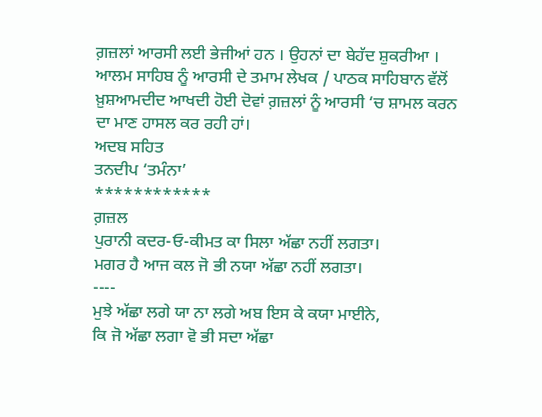ਗ਼ਜ਼ਲਾਂ ਆਰਸੀ ਲਈ ਭੇਜੀਆਂ ਹਨ । ਉਹਨਾਂ ਦਾ ਬੇਹੱਦ ਸ਼ੁਕਰੀਆ । ਆਲਮ ਸਾਹਿਬ ਨੂੰ ਆਰਸੀ ਦੇ ਤਮਾਮ ਲੇਖਕ / ਪਾਠਕ ਸਾਹਿਬਾਨ ਵੱਲੋਂ ਖ਼ੁਸ਼ਆਮਦੀਦ ਆਖਦੀ ਹੋਈ ਦੋਵਾਂ ਗ਼ਜ਼ਲਾਂ ਨੂੰ ਆਰਸੀ ‘ਚ ਸ਼ਾਮਲ ਕਰਨ ਦਾ ਮਾਣ ਹਾਸਲ ਕਰ ਰਹੀ ਹਾਂ।
ਅਦਬ ਸਹਿਤ
ਤਨਦੀਪ ‘ਤਮੰਨਾ’
************
ਗ਼ਜ਼ਲ
ਪੁਰਾਨੀ ਕਦਰ-ਓ-ਕੀਮਤ ਕਾ ਸਿਲਾ ਅੱਛਾ ਨਹੀਂ ਲਗਤਾ।
ਮਗਰ ਹੈ ਆਜ ਕਲ ਜੋ ਭੀ ਨਯਾ ਅੱਛਾ ਨਹੀਂ ਲਗਤਾ।
----
ਮੁਝੇ ਅੱਛਾ ਲਗੇ ਯਾ ਨਾ ਲਗੇ ਅਬ ਇਸ ਕੇ ਕਯਾ ਮਾਈਨੇ,
ਕਿ ਜੋ ਅੱਛਾ ਲਗਾ ਵੋ ਭੀ ਸਦਾ ਅੱਛਾ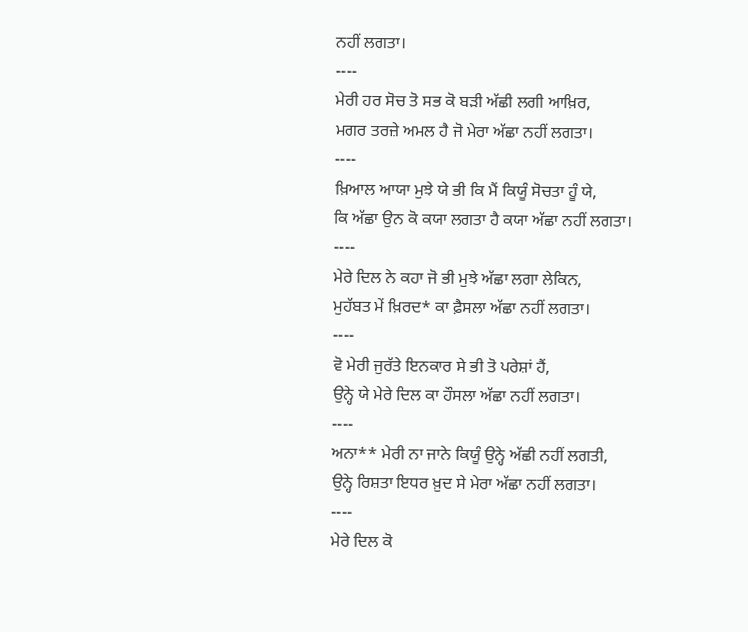ਨਹੀਂ ਲਗਤਾ।
----
ਮੇਰੀ ਹਰ ਸੋਚ ਤੋ ਸਭ ਕੋ ਬੜੀ ਅੱਛੀ ਲਗੀ ਆਖ਼ਿਰ,
ਮਗਰ ਤਰਜ਼ੇ ਅਮਲ ਹੈ ਜੋ ਮੇਰਾ ਅੱਛਾ ਨਹੀਂ ਲਗਤਾ।
----
ਖ਼ਿਆਲ ਆਯਾ ਮੁਝੇ ਯੇ ਭੀ ਕਿ ਮੈਂ ਕਿਯੂੰ ਸੋਚਤਾ ਹੂੰ ਯੇ,
ਕਿ ਅੱਛਾ ਉਨ ਕੋ ਕਯਾ ਲਗਤਾ ਹੈ ਕਯਾ ਅੱਛਾ ਨਹੀਂ ਲਗਤਾ।
----
ਮੇਰੇ ਦਿਲ ਨੇ ਕਹਾ ਜੋ ਭੀ ਮੁਝੇ ਅੱਛਾ ਲਗਾ ਲੇਕਿਨ,
ਮੁਹੱਬਤ ਮੇਂ ਖ਼ਿਰਦ* ਕਾ ਫ਼ੈਸਲਾ ਅੱਛਾ ਨਹੀਂ ਲਗਤਾ।
----
ਵੋ ਮੇਰੀ ਜੁਰੱਤੇ ਇਨਕਾਰ ਸੇ ਭੀ ਤੋ ਪਰੇਸ਼ਾਂ ਹੈਂ,
ਉਨ੍ਹੇ ਯੇ ਮੇਰੇ ਦਿਲ ਕਾ ਹੌਸਲਾ ਅੱਛਾ ਨਹੀਂ ਲਗਤਾ।
----
ਅਨਾ** ਮੇਰੀ ਨਾ ਜਾਨੇ ਕਿਯੂੰ ਉਨ੍ਹੇ ਅੱਛੀ ਨਹੀਂ ਲਗਤੀ,
ਉਨ੍ਹੇ ਰਿਸ਼ਤਾ ਇਧਰ ਖ਼ੁਦ ਸੇ ਮੇਰਾ ਅੱਛਾ ਨਹੀਂ ਲਗਤਾ।
----
ਮੇਰੇ ਦਿਲ ਕੋ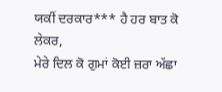ਯਕੀਂ ਦਰਕਾਰ*** ਹੈ ਹਰ ਬਾਤ ਕੋ ਲੇਕਰ,
ਮੇਰੇ ਦਿਲ ਕੋ ਗੁਮਾਂ ਕੋਈ ਜ਼ਰਾ ਅੱਛਾ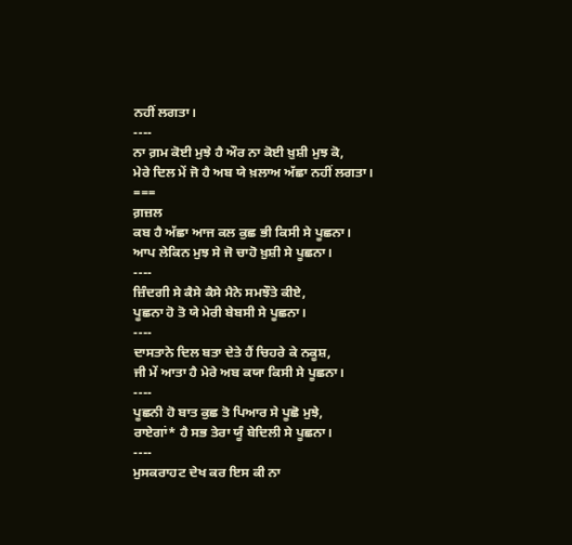ਨਹੀਂ ਲਗਤਾ।
----
ਨਾ ਗ਼ਮ ਕੋਈ ਮੁਝੇ ਹੈ ਔਰ ਨਾ ਕੋਈ ਖ਼ੁਸ਼ੀ ਮੁਝ ਕੋ,
ਮੇਰੇ ਦਿਲ ਮੇਂ ਜੋ ਹੈ ਅਬ ਯੇ ਖ਼ਲਾਅ ਅੱਛਾ ਨਹੀਂ ਲਗਤਾ।
===
ਗ਼ਜ਼ਲ
ਕਬ ਹੈ ਅੱਛਾ ਆਜ ਕਲ ਕੁਛ ਭੀ ਕਿਸੀ ਸੇ ਪੂਛਨਾ।
ਆਪ ਲੇਕਿਨ ਮੁਝ ਸੇ ਜੋ ਚਾਹੋ ਖ਼ੁਸ਼ੀ ਸੇ ਪੂਛਨਾ।
----
ਜ਼ਿੰਦਗੀ ਸੇ ਕੈਸੇ ਕੈਸੇ ਮੈਨੇ ਸਮਝੌਤੇ ਕੀਏ,
ਪੂਛਨਾ ਹੋ ਤੋ ਯੇ ਮੇਰੀ ਬੇਬਸੀ ਸੇ ਪੂਛਨਾ।
----
ਦਾਸਤਾਨੇ ਦਿਲ ਬਤਾ ਦੇਤੇ ਹੈਂ ਚਿਹਰੇ ਕੇ ਨਕੂਸ਼,
ਜੀ ਮੇਂ ਆਤਾ ਹੈ ਮੇਰੇ ਅਬ ਕਯਾ ਕਿਸੀ ਸੇ ਪੂਛਨਾ।
----
ਪੂਛਨੀ ਹੋ ਬਾਤ ਕੁਛ ਤੋ ਪਿਆਰ ਸੇ ਪੂਛੋ ਮੁਝੇ,
ਰਾਏਗਾਂ* ਹੈ ਸਭ ਤੇਰਾ ਯੂੰ ਬੇਦਿਲੀ ਸੇ ਪੂਛਨਾ।
----
ਮੁਸਕਰਾਹਟ ਦੇਖ ਕਰ ਇਸ ਕੀ ਨਾ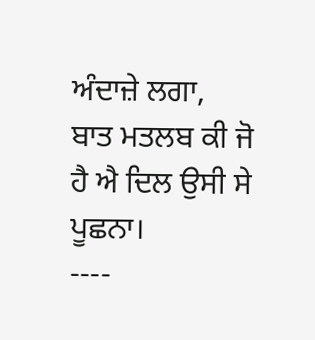ਅੰਦਾਜ਼ੇ ਲਗਾ,
ਬਾਤ ਮਤਲਬ ਕੀ ਜੋ ਹੈ ਐ ਦਿਲ ਉਸੀ ਸੇ ਪੂਛਨਾ।
----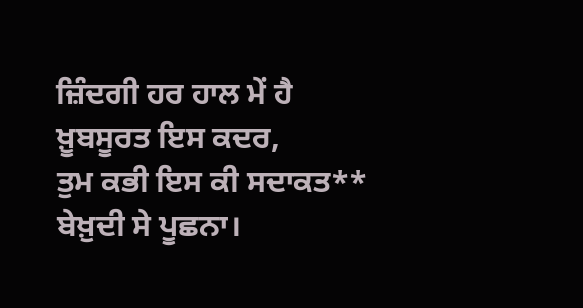ਜ਼ਿੰਦਗੀ ਹਰ ਹਾਲ ਮੇਂ ਹੈ ਖ਼ੂਬਸੂਰਤ ਇਸ ਕਦਰ,
ਤੁਮ ਕਭੀ ਇਸ ਕੀ ਸਦਾਕਤ** ਬੇਖ਼ੁਦੀ ਸੇ ਪੂਛਨਾ।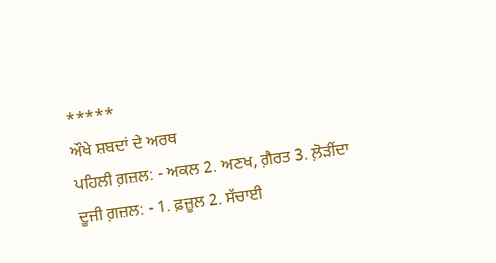*****
ਔਖੇ ਸ਼ਬਦਾਂ ਦੇ ਅਰਥ
ਪਹਿਲੀ ਗ਼ਜ਼ਲ: - ਅਕਲ 2. ਅਣਖ, ਗ਼ੈਰਤ 3. ਲ਼ੋੜੀਂਦਾ
ਦੂਜੀ ਗ਼ਜ਼ਲ: - 1. ਫ਼ਜ਼ੂਲ 2. ਸੱਚਾਈ